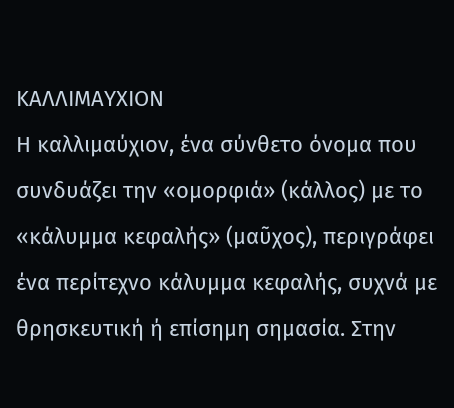ΚΑΛΛΙΜΑΥΧΙΟΝ
Η καλλιμαύχιον, ένα σύνθετο όνομα που συνδυάζει την «ομορφιά» (κάλλος) με το «κάλυμμα κεφαλής» (μαῦχος), περιγράφει ένα περίτεχνο κάλυμμα κεφαλής, συχνά με θρησκευτική ή επίσημη σημασία. Στην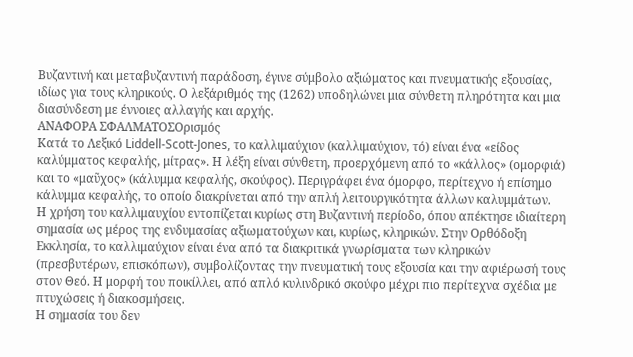Βυζαντινή και μεταβυζαντινή παράδοση, έγινε σύμβολο αξιώματος και πνευματικής εξουσίας, ιδίως για τους κληρικούς. Ο λεξάριθμός της (1262) υποδηλώνει μια σύνθετη πληρότητα και μια διασύνδεση με έννοιες αλλαγής και αρχής.
ΑΝΑΦΟΡΑ ΣΦΑΛΜΑΤΟΣΟρισμός
Κατά το Λεξικό Liddell-Scott-Jones, το καλλιμαύχιον (καλλιμαύχιον, τό) είναι ένα «είδος καλύμματος κεφαλής, μίτρας». Η λέξη είναι σύνθετη, προερχόμενη από το «κάλλος» (ομορφιά) και το «μαῦχος» (κάλυμμα κεφαλής, σκούφος). Περιγράφει ένα όμορφο, περίτεχνο ή επίσημο κάλυμμα κεφαλής, το οποίο διακρίνεται από την απλή λειτουργικότητα άλλων καλυμμάτων.
Η χρήση του καλλιμαυχίου εντοπίζεται κυρίως στη Βυζαντινή περίοδο, όπου απέκτησε ιδιαίτερη σημασία ως μέρος της ενδυμασίας αξιωματούχων και, κυρίως, κληρικών. Στην Ορθόδοξη Εκκλησία, το καλλιμαύχιον είναι ένα από τα διακριτικά γνωρίσματα των κληρικών (πρεσβυτέρων, επισκόπων), συμβολίζοντας την πνευματική τους εξουσία και την αφιέρωσή τους στον Θεό. Η μορφή του ποικίλλει, από απλό κυλινδρικό σκούφο μέχρι πιο περίτεχνα σχέδια με πτυχώσεις ή διακοσμήσεις.
Η σημασία του δεν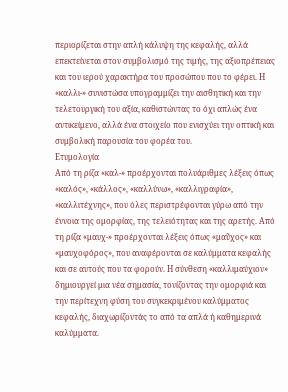περιορίζεται στην απλή κάλυψη της κεφαλής, αλλά επεκτείνεται στον συμβολισμό της τιμής, της αξιοπρέπειας και του ιερού χαρακτήρα του προσώπου που το φέρει. Η «καλλι-» συνιστώσα υπογραμμίζει την αισθητική και την τελετουργική του αξία, καθιστώντας το όχι απλώς ένα αντικείμενο, αλλά ένα στοιχείο που ενισχύει την οπτική και συμβολική παρουσία του φορέα του.
Ετυμολογία
Από τη ρίζα «καλ-» προέρχονται πολυάριθμες λέξεις όπως «καλός», «κάλλος», «καλλύνω», «καλλιγραφία», «καλλιτέχνης», που όλες περιστρέφονται γύρω από την έννοια της ομορφίας, της τελειότητας και της αρετής. Από τη ρίζα «μαυχ-» προέρχονται λέξεις όπως «μαῦχος» και «μαυχοφόρος», που αναφέρονται σε καλύμματα κεφαλής και σε αυτούς που τα φορούν. Η σύνθεση «καλλιμαύχιον» δημιουργεί μια νέα σημασία, τονίζοντας την ομορφιά και την περίτεχνη φύση του συγκεκριμένου καλύμματος κεφαλής, διαχωρίζοντάς το από τα απλά ή καθημερινά καλύμματα.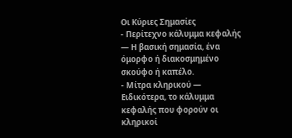Οι Κύριες Σημασίες
- Περίτεχνο κάλυμμα κεφαλής — Η βασική σημασία, ένα όμορφο ή διακοσμημένο σκούφο ή καπέλο.
- Μίτρα κληρικού — Ειδικότερα, το κάλυμμα κεφαλής που φορούν οι κληρικοί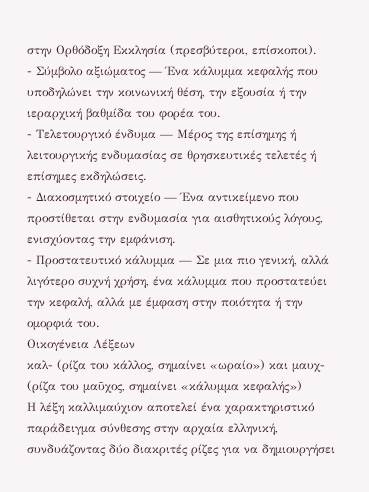στην Ορθόδοξη Εκκλησία (πρεσβύτεροι, επίσκοποι).
- Σύμβολο αξιώματος — Ένα κάλυμμα κεφαλής που υποδηλώνει την κοινωνική θέση, την εξουσία ή την ιεραρχική βαθμίδα του φορέα του.
- Τελετουργικό ένδυμα — Μέρος της επίσημης ή λειτουργικής ενδυμασίας σε θρησκευτικές τελετές ή επίσημες εκδηλώσεις.
- Διακοσμητικό στοιχείο — Ένα αντικείμενο που προστίθεται στην ενδυμασία για αισθητικούς λόγους, ενισχύοντας την εμφάνιση.
- Προστατευτικό κάλυμμα — Σε μια πιο γενική, αλλά λιγότερο συχνή χρήση, ένα κάλυμμα που προστατεύει την κεφαλή, αλλά με έμφαση στην ποιότητα ή την ομορφιά του.
Οικογένεια Λέξεων
καλ- (ρίζα του κάλλος, σημαίνει «ωραίο») και μαυχ- (ρίζα του μαῦχος, σημαίνει «κάλυμμα κεφαλής»)
Η λέξη καλλιμαύχιον αποτελεί ένα χαρακτηριστικό παράδειγμα σύνθεσης στην αρχαία ελληνική, συνδυάζοντας δύο διακριτές ρίζες για να δημιουργήσει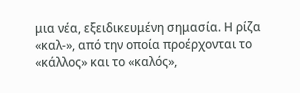μια νέα, εξειδικευμένη σημασία. Η ρίζα «καλ-», από την οποία προέρχονται το «κάλλος» και το «καλός»,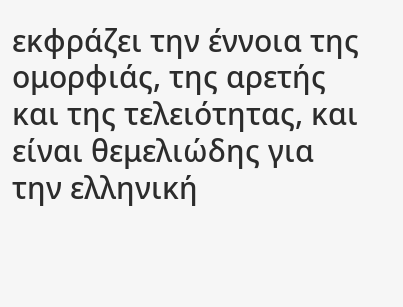εκφράζει την έννοια της ομορφιάς, της αρετής και της τελειότητας, και είναι θεμελιώδης για την ελληνική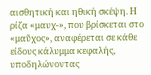αισθητική και ηθική σκέψη. Η ρίζα «μαυχ-», που βρίσκεται στο «μαῦχος», αναφέρεται σε κάθε είδους κάλυμμα κεφαλής, υποδηλώνοντας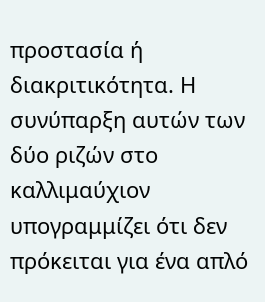προστασία ή διακριτικότητα. Η συνύπαρξη αυτών των δύο ριζών στο καλλιμαύχιον υπογραμμίζει ότι δεν πρόκειται για ένα απλό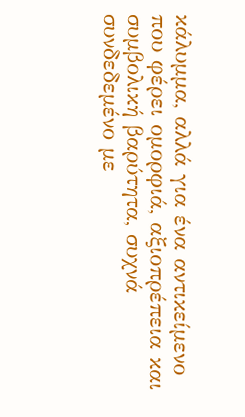κάλυμμα, αλλά για ένα αντικείμενο που φέρει ομορφιά, αξιοπρέπεια και συμβολική βαρύτητα, συχνά συνδεδεμένο με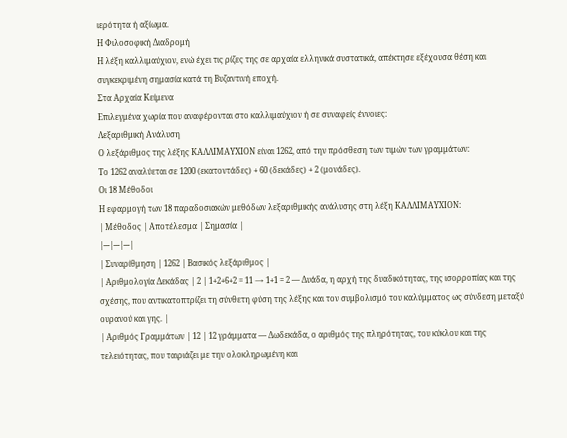ιερότητα ή αξίωμα.
Η Φιλοσοφική Διαδρομή
Η λέξη καλλιμαύχιον, ενώ έχει τις ρίζες της σε αρχαία ελληνικά συστατικά, απέκτησε εξέχουσα θέση και συγκεκριμένη σημασία κατά τη Βυζαντινή εποχή.
Στα Αρχαία Κείμενα
Επιλεγμένα χωρία που αναφέρονται στο καλλιμαύχιον ή σε συναφείς έννοιες:
Λεξαριθμική Ανάλυση
Ο λεξάριθμος της λέξης ΚΑΛΛΙΜΑΥΧΙΟΝ είναι 1262, από την πρόσθεση των τιμών των γραμμάτων:
Το 1262 αναλύεται σε 1200 (εκατοντάδες) + 60 (δεκάδες) + 2 (μονάδες).
Οι 18 Μέθοδοι
Η εφαρμογή των 18 παραδοσιακών μεθόδων λεξαριθμικής ανάλυσης στη λέξη ΚΑΛΛΙΜΑΥΧΙΟΝ:
| Μέθοδος | Αποτέλεσμα | Σημασία |
|---|---|---|
| Συναρίθμηση | 1262 | Βασικός λεξάριθμος |
| Αριθμολογία Δεκάδας | 2 | 1+2+6+2 = 11 → 1+1 = 2 — Δυάδα, η αρχή της δυαδικότητας, της ισορροπίας και της σχέσης, που αντικατοπτρίζει τη σύνθετη φύση της λέξης και τον συμβολισμό του καλύμματος ως σύνδεση μεταξύ ουρανού και γης. |
| Αριθμός Γραμμάτων | 12 | 12 γράμματα — Δωδεκάδα, ο αριθμός της πληρότητας, του κύκλου και της τελειότητας, που ταιριάζει με την ολοκληρωμένη και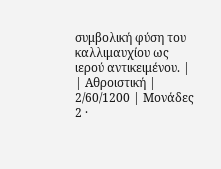συμβολική φύση του καλλιμαυχίου ως ιερού αντικειμένου. |
| Αθροιστική | 2/60/1200 | Μονάδες 2 ·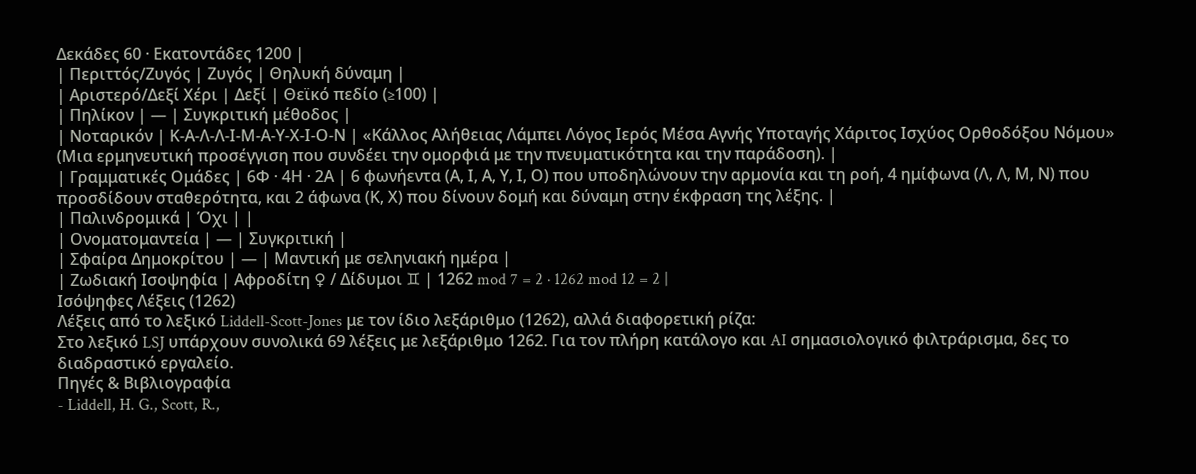Δεκάδες 60 · Εκατοντάδες 1200 |
| Περιττός/Ζυγός | Ζυγός | Θηλυκή δύναμη |
| Αριστερό/Δεξί Χέρι | Δεξί | Θεϊκό πεδίο (≥100) |
| Πηλίκον | — | Συγκριτική μέθοδος |
| Νοταρικόν | Κ-Α-Λ-Λ-Ι-Μ-Α-Υ-Χ-Ι-Ο-Ν | «Κάλλος Αλήθειας Λάμπει Λόγος Ιερός Μέσα Αγνής Υποταγής Χάριτος Ισχύος Ορθοδόξου Νόμου» (Μια ερμηνευτική προσέγγιση που συνδέει την ομορφιά με την πνευματικότητα και την παράδοση). |
| Γραμματικές Ομάδες | 6Φ · 4Η · 2Α | 6 φωνήεντα (Α, Ι, Α, Υ, Ι, Ο) που υποδηλώνουν την αρμονία και τη ροή, 4 ημίφωνα (Λ, Λ, Μ, Ν) που προσδίδουν σταθερότητα, και 2 άφωνα (Κ, Χ) που δίνουν δομή και δύναμη στην έκφραση της λέξης. |
| Παλινδρομικά | Όχι | |
| Ονοματομαντεία | — | Συγκριτική |
| Σφαίρα Δημοκρίτου | — | Μαντική με σεληνιακή ημέρα |
| Ζωδιακή Ισοψηφία | Αφροδίτη ♀ / Δίδυμοι ♊ | 1262 mod 7 = 2 · 1262 mod 12 = 2 |
Ισόψηφες Λέξεις (1262)
Λέξεις από το λεξικό Liddell-Scott-Jones με τον ίδιο λεξάριθμο (1262), αλλά διαφορετική ρίζα:
Στο λεξικό LSJ υπάρχουν συνολικά 69 λέξεις με λεξάριθμο 1262. Για τον πλήρη κατάλογο και AI σημασιολογικό φιλτράρισμα, δες το διαδραστικό εργαλείο.
Πηγές & Βιβλιογραφία
- Liddell, H. G., Scott, R.,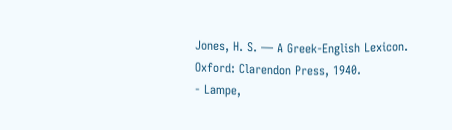Jones, H. S. — A Greek-English Lexicon. Oxford: Clarendon Press, 1940.
- Lampe,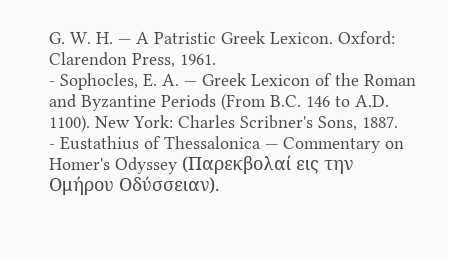G. W. H. — A Patristic Greek Lexicon. Oxford: Clarendon Press, 1961.
- Sophocles, E. A. — Greek Lexicon of the Roman and Byzantine Periods (From B.C. 146 to A.D. 1100). New York: Charles Scribner's Sons, 1887.
- Eustathius of Thessalonica — Commentary on Homer's Odyssey (Παρεκβολαί εις την Ομήρου Οδύσσειαν).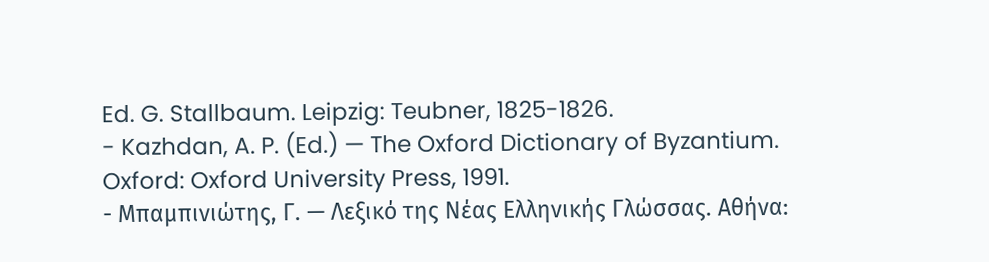Ed. G. Stallbaum. Leipzig: Teubner, 1825-1826.
- Kazhdan, A. P. (Ed.) — The Oxford Dictionary of Byzantium. Oxford: Oxford University Press, 1991.
- Μπαμπινιώτης, Γ. — Λεξικό της Νέας Ελληνικής Γλώσσας. Αθήνα: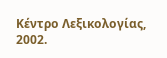Κέντρο Λεξικολογίας, 2002.